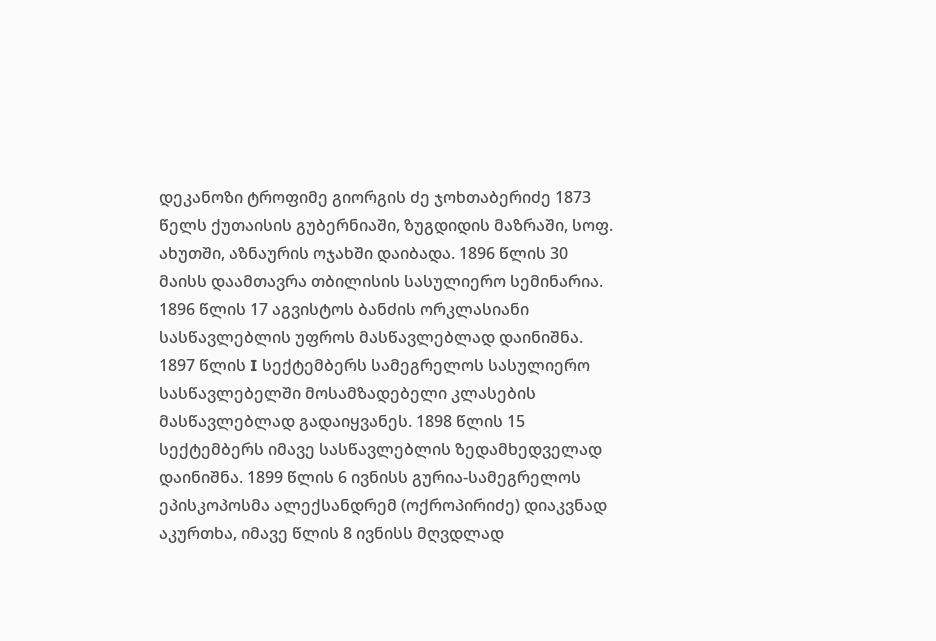დეკანოზი ტროფიმე გიორგის ძე ჯოხთაბერიძე 1873 წელს ქუთაისის გუბერნიაში, ზუგდიდის მაზრაში, სოფ. ახუთში, აზნაურის ოჯახში დაიბადა. 1896 წლის 30 მაისს დაამთავრა თბილისის სასულიერო სემინარია. 1896 წლის 17 აგვისტოს ბანძის ორკლასიანი სასწავლებლის უფროს მასწავლებლად დაინიშნა. 1897 წლის I სექტემბერს სამეგრელოს სასულიერო სასწავლებელში მოსამზადებელი კლასების მასწავლებლად გადაიყვანეს. 1898 წლის 15 სექტემბერს იმავე სასწავლებლის ზედამხედველად დაინიშნა. 1899 წლის 6 ივნისს გურია-სამეგრელოს ეპისკოპოსმა ალექსანდრემ (ოქროპირიძე) დიაკვნად აკურთხა, იმავე წლის 8 ივნისს მღვდლად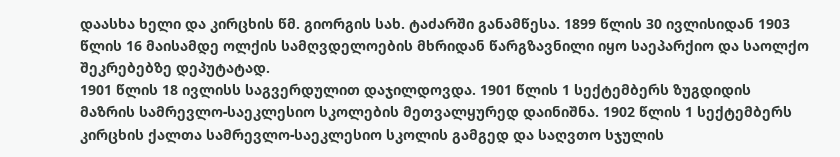დაასხა ხელი და კირცხის წმ. გიორგის სახ. ტაძარში განამწესა. 1899 წლის 30 ივლისიდან 1903 წლის 16 მაისამდე ოლქის სამღვდელოების მხრიდან წარგზავნილი იყო საეპარქიო და საოლქო შეკრებებზე დეპუტატად.
1901 წლის 18 ივლისს საგვერდულით დაჯილდოვდა. 1901 წლის 1 სექტემბერს ზუგდიდის მაზრის სამრევლო-საეკლესიო სკოლების მეთვალყურედ დაინიშნა. 1902 წლის 1 სექტემბერს კირცხის ქალთა სამრევლო-საეკლესიო სკოლის გამგედ და საღვთო სჯულის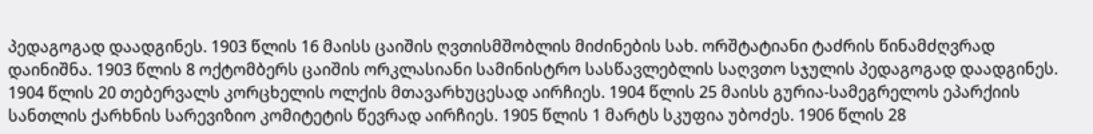პედაგოგად დაადგინეს. 1903 წლის 16 მაისს ცაიშის ღვთისმშობლის მიძინების სახ. ორშტატიანი ტაძრის წინამძღვრად დაინიშნა. 1903 წლის 8 ოქტომბერს ცაიშის ორკლასიანი სამინისტრო სასწავლებლის საღვთო სჯულის პედაგოგად დაადგინეს. 1904 წლის 20 თებერვალს კორცხელის ოლქის მთავარხუცესად აირჩიეს. 1904 წლის 25 მაისს გურია-სამეგრელოს ეპარქიის სანთლის ქარხნის სარევიზიო კომიტეტის წევრად აირჩიეს. 1905 წლის 1 მარტს სკუფია უბოძეს. 1906 წლის 28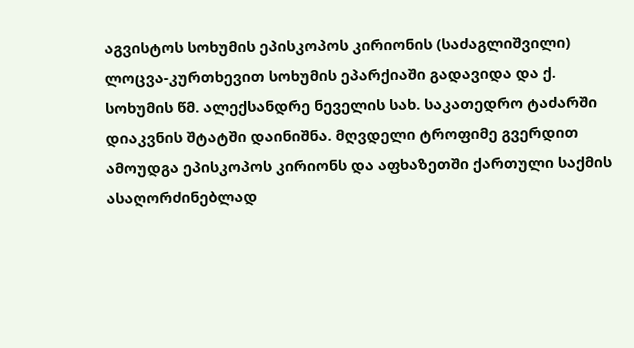აგვისტოს სოხუმის ეპისკოპოს კირიონის (საძაგლიშვილი) ლოცვა-კურთხევით სოხუმის ეპარქიაში გადავიდა და ქ. სოხუმის წმ. ალექსანდრე ნეველის სახ. საკათედრო ტაძარში დიაკვნის შტატში დაინიშნა. მღვდელი ტროფიმე გვერდით ამოუდგა ეპისკოპოს კირიონს და აფხაზეთში ქართული საქმის ასაღორძინებლად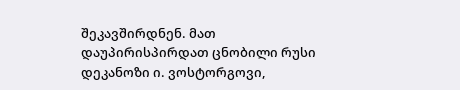შეკავშირდნენ. მათ დაუპირისპირდათ ცნობილი რუსი დეკანოზი ი. ვოსტორგოვი,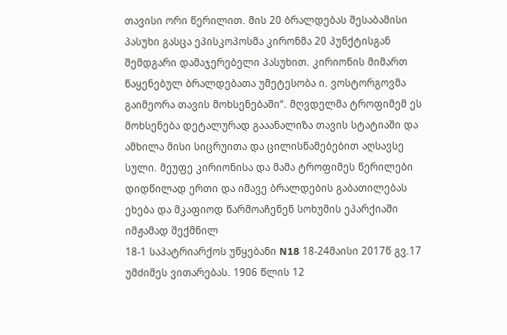თავისი ორი წერილით. მის 20 ბრალდებას შესაბამისი პასუხი გასცა ეპისკოპოსმა კირონმა 20 პუნქტისგან შემდგარი დამაჯერებელი პასუხით. კირიონის მიმართ წაყენებულ ბრალდებათა უმეტესობა ი. ვოსტორგოვმა გაიმეორა თავის მოხსენებაში“. მღვდელმა ტროფიმემ ეს მოხსენება დეტალურად გააანალიზა თავის სტატიაში და ამხილა მისი სიცრუითა და ცილისწამებებით აღსავსე სული. მეუფე კირიონისა და მამა ტროფიმეს წერილები დიდწილად ერთი და იმავე ბრალდების გაბათილებას ეხება და მკაფიოდ წარმოაჩენენ სოხუმის ეპარქიაში იმჟამად შექმნილ
18-1 საპატრიარქოს უწყებანი N18 18-24მაისი 2017წ გვ.17
უმძიმეს ვითარებას. 1906 წლის 12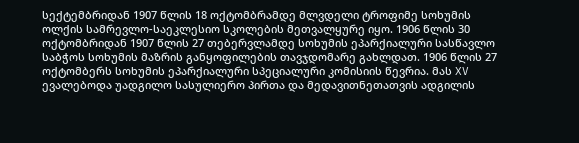სექტემბრიდან 1907 წლის 18 ოქტომბრამდე მლვდელი ტროფიმე სოხუმის ოლქის სამრევლო-საეკლესიო სკოლების მეთვალყურე იყო. 1906 წლის 30 ოქტომბრიდან 1907 წლის 27 თებერვლამდე სოხუმის ეპარქიალური სასწავლო საბჭოს სოხუმის მაზრის განყოფილების თავჯდომარე გახლდათ. 1906 წლის 27 ოქტომბერს სოხუმის ეპარქიალური სპეციალური კომისიის წევრია. მას XV ევალებოდა უადგილო სასულიერო პირთა და მედავითნეთათვის ადგილის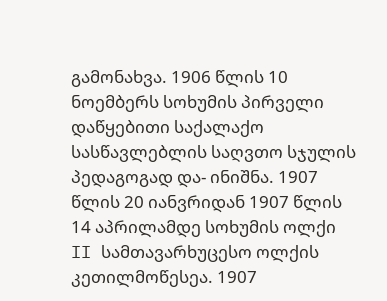გამონახვა. 1906 წლის 10 ნოემბერს სოხუმის პირველი დაწყებითი საქალაქო სასწავლებლის საღვთო სჯულის პედაგოგად და- ინიშნა. 1907 წლის 20 იანვრიდან 1907 წლის 14 აპრილამდე სოხუმის ოლქი II სამთავარხუცესო ოლქის კეთილმოწესეა. 1907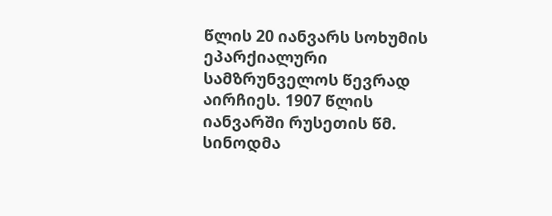წლის 20 იანვარს სოხუმის ეპარქიალური სამზრუნველოს წევრად აირჩიეს. 1907 წლის იანვარში რუსეთის წმ. სინოდმა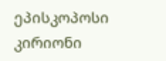ეპისკოპოსი კირიონი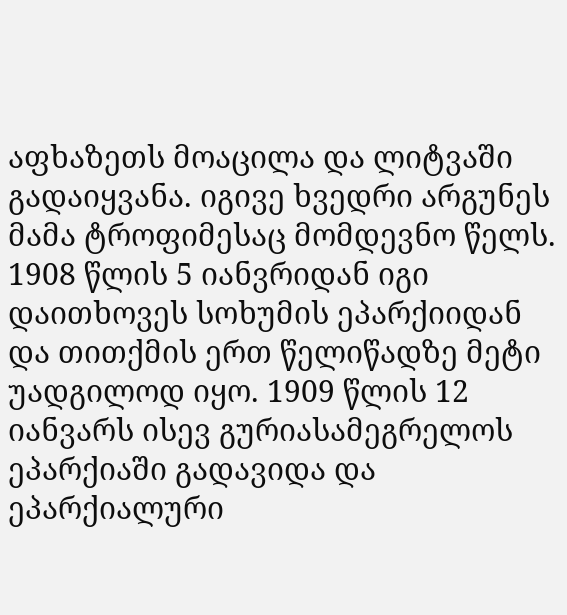აფხაზეთს მოაცილა და ლიტვაში გადაიყვანა. იგივე ხვედრი არგუნეს მამა ტროფიმესაც მომდევნო წელს.
1908 წლის 5 იანვრიდან იგი დაითხოვეს სოხუმის ეპარქიიდან და თითქმის ერთ წელიწადზე მეტი უადგილოდ იყო. 1909 წლის 12 იანვარს ისევ გურიასამეგრელოს ეპარქიაში გადავიდა და ეპარქიალური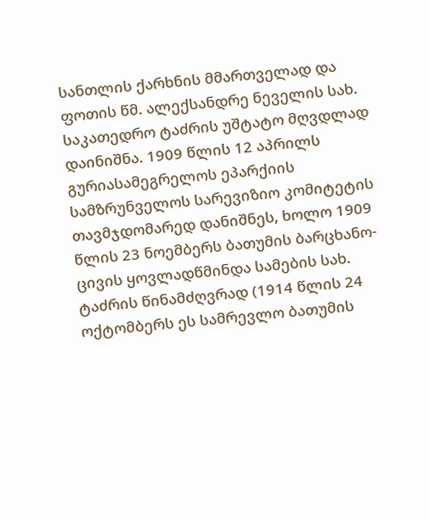სანთლის ქარხნის მმართველად და ფოთის წმ. ალექსანდრე ნეველის სახ. საკათედრო ტაძრის უშტატო მღვდლად დაინიშნა. 1909 წლის 12 აპრილს გურიასამეგრელოს ეპარქიის სამზრუნველოს სარევიზიო კომიტეტის თავმჯდომარედ დანიშნეს, ხოლო 1909 წლის 23 ნოემბერს ბათუმის ბარცხანო-ცივის ყოვლადწმინდა სამების სახ. ტაძრის წინამძღვრად (1914 წლის 24 ოქტომბერს ეს სამრევლო ბათუმის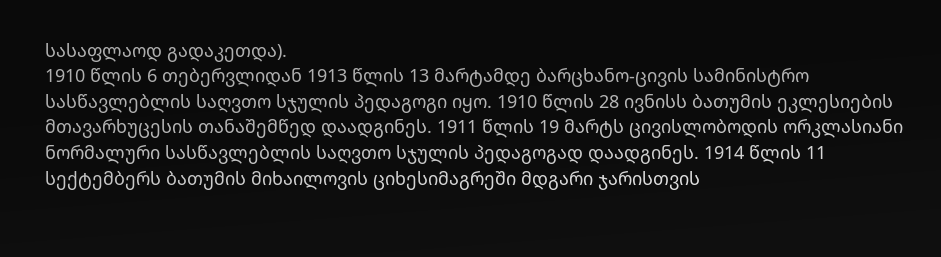სასაფლაოდ გადაკეთდა).
1910 წლის 6 თებერვლიდან 1913 წლის 13 მარტამდე ბარცხანო-ცივის სამინისტრო სასწავლებლის საღვთო სჯულის პედაგოგი იყო. 1910 წლის 28 ივნისს ბათუმის ეკლესიების მთავარხუცესის თანაშემწედ დაადგინეს. 1911 წლის 19 მარტს ცივისლობოდის ორკლასიანი ნორმალური სასწავლებლის საღვთო სჯულის პედაგოგად დაადგინეს. 1914 წლის 11 სექტემბერს ბათუმის მიხაილოვის ციხესიმაგრეში მდგარი ჯარისთვის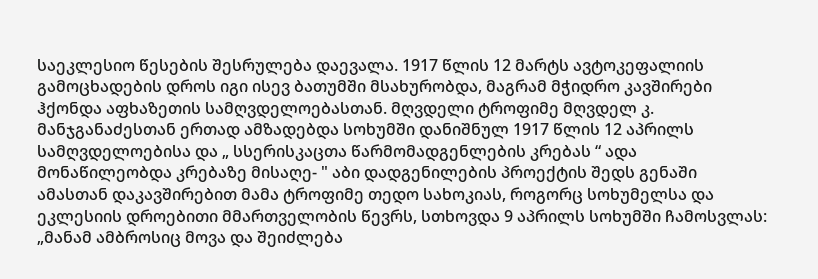საეკლესიო წესების შესრულება დაევალა. 1917 წლის 12 მარტს ავტოკეფალიის გამოცხადების დროს იგი ისევ ბათუმში მსახურობდა, მაგრამ მჭიდრო კავშირები ჰქონდა აფხაზეთის სამღვდელოებასთან. მღვდელი ტროფიმე მღვდელ კ. მანჯგანაძესთან ერთად ამზადებდა სოხუმში დანიშნულ 1917 წლის 12 აპრილს სამღვდელოებისა და „ სსერისკაცთა წარმომადგენლების კრებას “ ადა მონაწილეობდა კრებაზე მისაღე- " აბი დადგენილების პროექტის შედს გენაში ამასთან დაკავშირებით მამა ტროფიმე თედო სახოკიას, როგორც სოხუმელსა და ეკლესიის დროებითი მმართველობის წევრს, სთხოვდა 9 აპრილს სოხუმში ჩამოსვლას: „მანამ ამბროსიც მოვა და შეიძლება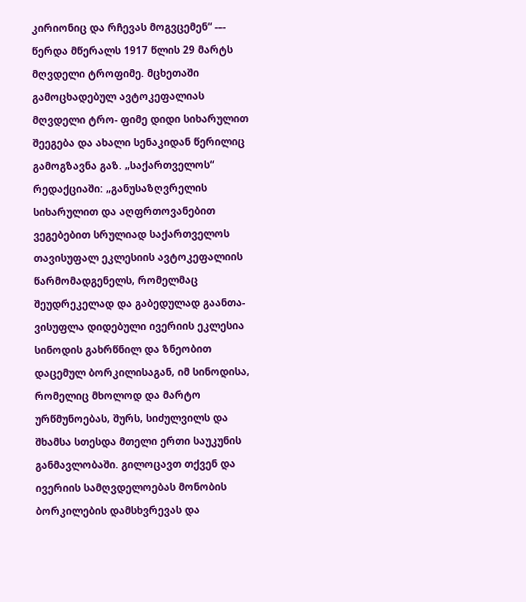კირიონიც და რჩევას მოგვცემენ“ -–- წერდა მწერალს 1917 წლის 29 მარტს მღვდელი ტროფიმე. მცხეთაში გამოცხადებულ ავტოკეფალიას მღვდელი ტრო- ფიმე დიდი სიხარულით შეეგება და ახალი სენაკიდან წერილიც გამოგზავნა გაზ. „საქართველოს“ რედაქციაში: „განუსაზღვრელის სიხარულით და აღფრთოვანებით ვეგებებით სრულიად საქართველოს თავისუფალ ეკლესიის ავტოკეფალიის წარმომადგენელს, რომელმაც შეუდრეკელად და გაბედულად გაანთა-ვისუფლა დიდებული ივერიის ეკლესია სინოდის გახრწნილ და ზნეობით დაცემულ ბორკილისაგან, იმ სინოდისა, რომელიც მხოლოდ და მარტო ურწმუნოებას, შურს, სიძულვილს და შხამსა სთესდა მთელი ერთი საუკუნის განმავლობაში. გილოცავთ თქვენ და ივერიის სამღვდელოებას მონობის ბორკილების დამსხვრევას და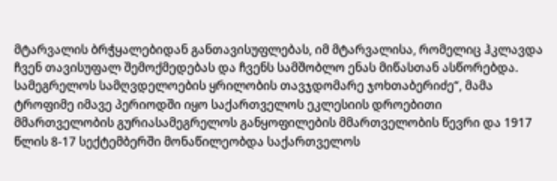მტარვალის ბრჭყალებიდან განთავისუფლებას, იმ მტარვალისა, რომელიც ჰკლავდა ჩვენ თავისუფალ შემოქმედებას და ჩვენს სამშობლო ენას მიწასთან ასწორებდა. სამეგრელოს სამღვდელოების ყრილობის თავჯდომარე ჯოხთაბერიძე“, მამა ტროფიმე იმავე პერიოდში იყო საქართველოს ეკლესიის დროებითი მმართველობის გურიასამეგრელოს განყოფილების მმართველობის წევრი და 1917 წლის 8-17 სექტემბერში მონაწილეობდა საქართველოს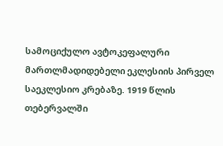სამოციქულო ავტოკეფალური მართლმადიდებელი ეკლესიის პირველ საეკლესიო კრებაზე. 1919 წლის თებერვალში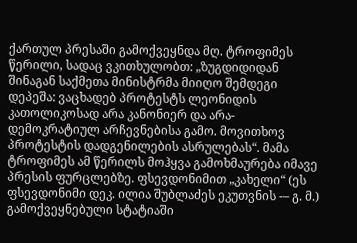ქართულ პრესაში გამოქვეყნდა მღ. ტროფიმეს წერილი, სადაც ვკითხულობთ: „ზუგდიდიდან შინაგან საქმეთა მინისტრმა მიიღო შემდეგი დეპეშა: ვაცხადებ პროტესტს ლეონიდის კათოლიკოსად არა კანონიერ და არა-დემოკრატიულ არჩევნებისა გამო. მოვითხოვ პროტესტის დადგენილების ასრულებას“. მამა ტროფიმეს ამ წერილს მოჰყვა გამოხმაურება იმავე პრესის ფურცლებზე. ფსევდონიმით „კახელი“ (ეს ფსევდონიმი დეკ. ილია შუბლაძეს ეკუთვნის -– გ. მ.) გამოქვეყნებული სტატიაში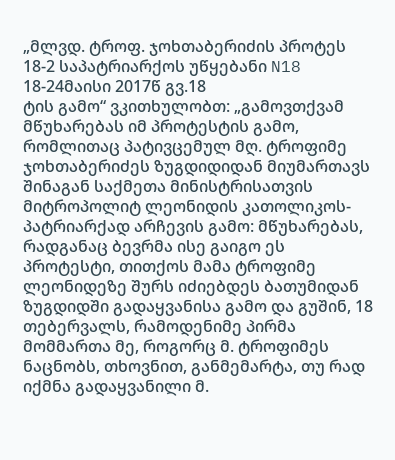„მლვდ. ტროფ. ჯოხთაბერიძის პროტეს
18-2 საპატრიარქოს უწყებანი N18 18-24მაისი 2017წ გვ.18
ტის გამო“ ვკითხულობთ: „გამოვთქვამ მწუხარებას იმ პროტესტის გამო, რომლითაც პატივცემულ მღ. ტროფიმე ჯოხთაბერიძეს ზუგდიდიდან მიუმართავს შინაგან საქმეთა მინისტრისათვის მიტროპოლიტ ლეონიდის კათოლიკოს-პატრიარქად არჩევის გამო: მწუხარებას, რადგანაც ბევრმა ისე გაიგო ეს პროტესტი, თითქოს მამა ტროფიმე ლეონიდეზე შურს იძიებდეს ბათუმიდან ზუგდიდში გადაყვანისა გამო და გუშინ, 18 თებერვალს, რამოდენიმე პირმა მომმართა მე, როგორც მ. ტროფიმეს ნაცნობს, თხოვნით, განმემარტა, თუ რად იქმნა გადაყვანილი მ.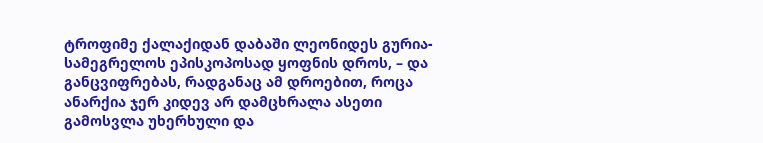ტროფიმე ქალაქიდან დაბაში ლეონიდეს გურია-სამეგრელოს ეპისკოპოსად ყოფნის დროს, – და განცვიფრებას, რადგანაც ამ დროებით, როცა ანარქია ჯერ კიდევ არ დამცხრალა ასეთი გამოსვლა უხერხული და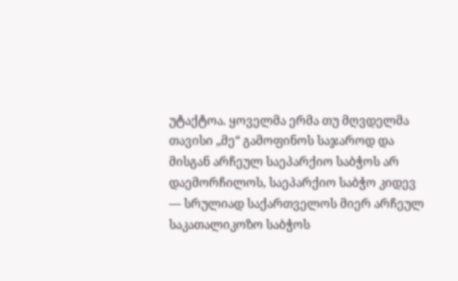უტაქტოა. ყოველმა ერმა თუ მღვდელმა თავისი „მე“ გამოფინოს საჯაროდ და მისგან არჩეულ საეპარქიო საბჭოს არ დაემორჩილოს, საეპარქიო საბჭო კიდევ –– სრულიად საქართველოს მიერ არჩეულ საკათალიკოზო საბჭოს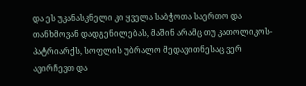და ეს უკანასკნელი კი ყველა საბჭოთა საერთო და თანხმოვან დადგენილებას, მაშინ არამც თუ კათოლიკოს-პატრიარქს, სოფლის უბრალო მედავითნესაც ვერ ავირჩევთ და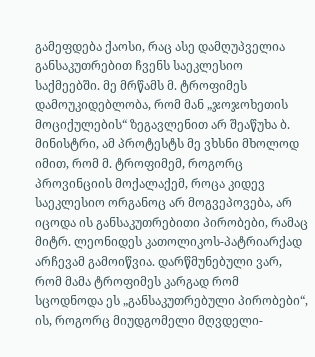გამეფდება ქაოსი, რაც ასე დამღუპველია განსაკუთრებით ჩვენს საეკლესიო საქმეებში. მე მრწამს მ. ტროფიმეს დამოუკიდებლობა, რომ მან „ჯოჯოხეთის მოციქულების“ ზეგავლენით არ შეაწუხა ბ. მინისტრი, ამ პროტესტს მე ვხსნი მხოლოდ იმით, რომ მ. ტროფიმემ, როგორც პროვინციის მოქალაქემ, როცა კიდევ საეკლესიო ორგანოც არ მოგვეპოვება, არ იცოდა ის განსაკუთრებითი პირობები, რამაც მიტრ. ლეონიდეს კათოლიკოს-პატრიარქად არჩევამ გამოიწვია. დარწმუნებული ვარ, რომ მამა ტროფიმეს კარგად რომ სცოდნოდა ეს „განსაკუთრებული პირობები“, ის, როგორც მიუდგომელი მღვდელი-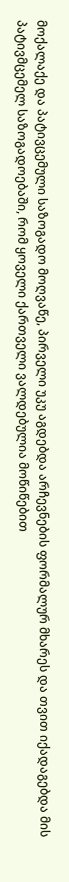მოქალაქე და პატივცემული საზოგადო მოღვაწე, პირველი უკუ აგდებდა არჩევნების ფორმალურ მხარეს და თვით იქადაგებდა მის პატივმცემელ საზოგადოებაში, რომ ყოველი ქართველი ვალდებულია მოწიწებით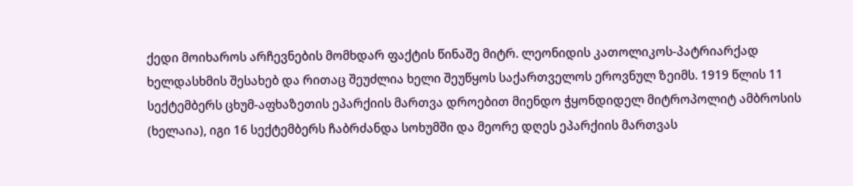ქედი მოიხაროს არჩევნების მომხდარ ფაქტის წინაშე მიტრ. ლეონიდის კათოლიკოს-პატრიარქად ხელდასხმის შესახებ და რითაც შეუძლია ხელი შეუწყოს საქართველოს ეროვნულ ზეიმს. 1919 წლის 11 სექტემბერს ცხუმ-აფხაზეთის ეპარქიის მართვა დროებით მიენდო ჭყონდიდელ მიტროპოლიტ ამბროსის (ხელაია), იგი 16 სექტემბერს ჩაბრძანდა სოხუმში და მეორე დღეს ეპარქიის მართვას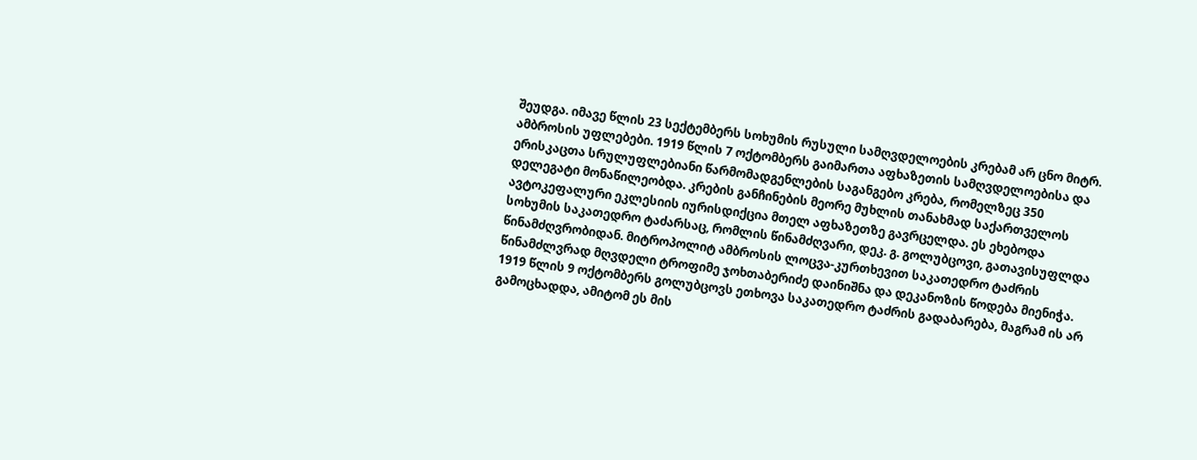შეუდგა. იმავე წლის 23 სექტემბერს სოხუმის რუსული სამღვდელოების კრებამ არ ცნო მიტრ. ამბროსის უფლებები. 1919 წლის 7 ოქტომბერს გაიმართა აფხაზეთის სამღვდელოებისა და ერისკაცთა სრულუფლებიანი წარმომადგენლების საგანგებო კრება, რომელზეც 350 დელეგატი მონაწილეობდა. კრების განჩინების მეორე მუხლის თანახმად საქართველოს ავტოკეფალური ეკლესიის იურისდიქცია მთელ აფხაზეთზე გავრცელდა. ეს ეხებოდა სოხუმის საკათედრო ტაძარსაც, რომლის წინამძღვარი, დეკ. გ. გოლუბცოვი, გათავისუფლდა წინამძღვრობიდან. მიტროპოლიტ ამბროსის ლოცვა-კურთხევით საკათედრო ტაძრის წინამძლვრად მღვდელი ტროფიმე ჯოხთაბერიძე დაინიშნა და დეკანოზის წოდება მიენიჭა. 1919 წლის 9 ოქტომბერს გოლუბცოვს ეთხოვა საკათედრო ტაძრის გადაბარება, მაგრამ ის არ გამოცხადდა, ამიტომ ეს მის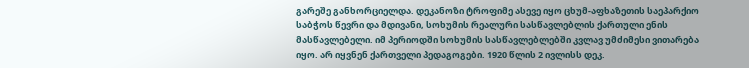გარეშე განხორციელდა. დეკანოზი ტროფიმე ასევე იყო ცხუმ-აფხაზეთის საეპარქიო საბჭოს წევრი და მდივანი, სოხუმის რეალური სასწავლებლის ქართული ენის მასწავლებელი. იმ პერიოდში სოხუმის სასწავლებლებში კვლავ უმძიმესი ვითარება იყო. არ იყვნენ ქართველი პედაგოგები. 1920 წლის 2 ივლისს დეკ.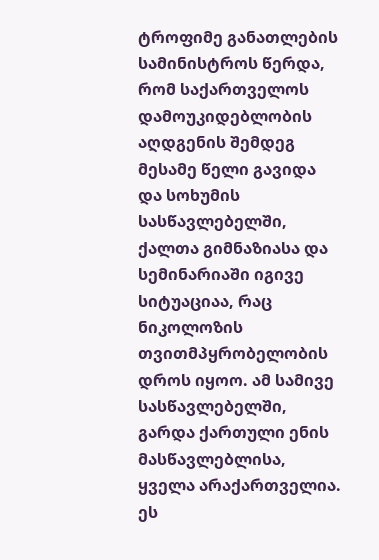ტროფიმე განათლების სამინისტროს წერდა, რომ საქართველოს დამოუკიდებლობის აღდგენის შემდეგ მესამე წელი გავიდა და სოხუმის სასწავლებელში, ქალთა გიმნაზიასა და სემინარიაში იგივე სიტუაციაა, რაც ნიკოლოზის თვითმპყრობელობის დროს იყოო. ამ სამივე სასწავლებელში, გარდა ქართული ენის მასწავლებლისა, ყველა არაქართველია. ეს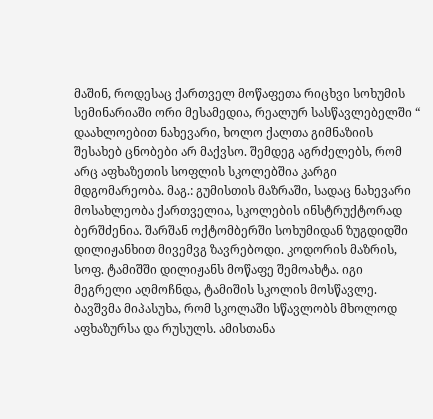მაშინ, როდესაც ქართველ მოწაფეთა რიცხვი სოხუმის სემინარიაში ორი მესამედია, რეალურ სასწავლებელში “ დაახლოებით ნახევარი, ხოლო ქალთა გიმნაზიის შესახებ ცნობები არ მაქვსო. შემდეგ აგრძელებს, რომ არც აფხაზეთის სოფლის სკოლებშია კარგი მდგომარეობა. მაგ.: გუმისთის მაზრაში, სადაც ნახევარი მოსახლეობა ქართველია, სკოლების ინსტრუქტორად ბერშძენია. შარშან ოქტომბერში სოხუმიდან ზუგდიდში დილიჟანხით მივემვგ ზავრებოდი. კოდორის მაზრის, სოფ. ტამიშში დილიჟანს მოწაფე შემოახტა. იგი მეგრელი აღმოჩნდა, ტამიშის სკოლის მოსწავლე. ბავშვმა მიპასუხა, რომ სკოლაში სწავლობს მხოლოდ აფხაზურსა და რუსულს. ამისთანა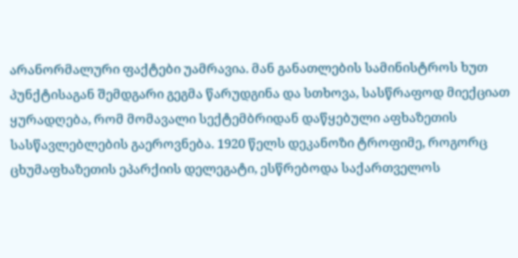არანორმალური ფაქტები უამრავია. მან განათლების სამინისტროს ხუთ პუნქტისაგან შემდგარი გეგმა წარუდგინა და სთხოვა, სასწრაფოდ მიექციათ ყურადღება, რომ მომავალი სექტემბრიდან დაწყებული აფხაზეთის სასწავლებლების გაეროვნება. 1920 წელს დეკანოზი ტროფიმე, როგორც ცხუმაფხაზეთის ეპარქიის დელეგატი, ესწრებოდა საქართველოს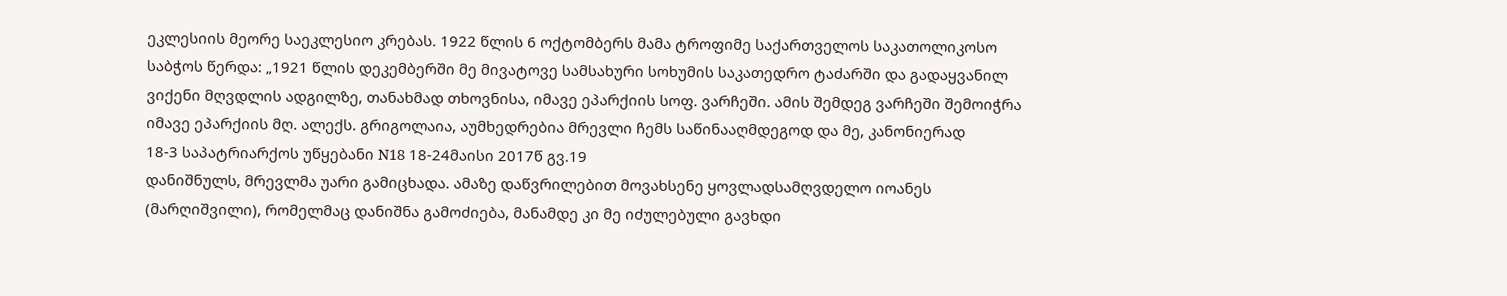ეკლესიის მეორე საეკლესიო კრებას. 1922 წლის 6 ოქტომბერს მამა ტროფიმე საქართველოს საკათოლიკოსო საბჭოს წერდა: „1921 წლის დეკემბერში მე მივატოვე სამსახური სოხუმის საკათედრო ტაძარში და გადაყვანილ ვიქენი მღვდლის ადგილზე, თანახმად თხოვნისა, იმავე ეპარქიის სოფ. ვარჩეში. ამის შემდეგ ვარჩეში შემოიჭრა იმავე ეპარქიის მღ. ალექს. გრიგოლაია, აუმხედრებია მრევლი ჩემს საწინააღმდეგოდ და მე, კანონიერად
18-3 საპატრიარქოს უწყებანი N18 18-24მაისი 2017წ გვ.19
დანიშნულს, მრევლმა უარი გამიცხადა. ამაზე დაწვრილებით მოვახსენე ყოვლადსამღვდელო იოანეს (მარღიშვილი), რომელმაც დანიშნა გამოძიება, მანამდე კი მე იძულებული გავხდი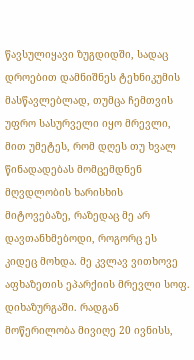წავსულიყავი ზუგდიდში, სადაც დროებით დამნიშნეს ტეხნიკუმის მასწავლებლად, თუმცა ჩემთვის უფრო სასურველი იყო მრევლი, მით უმეტეს, რომ დღეს თუ ხვალ წინადადებას მომცემდნენ მღვდლობის ხარისხის მიტოვებაზე, რაზედაც მე არ დავთანხმებოდი, როგორც ეს კიდეც მოხდა. მე კვლავ ვითხოვე აფხაზეთის ეპარქიის მრევლი სოფ. დიხაზურგაში. რადგან მოწერილობა მივიღე 20 ივნისს,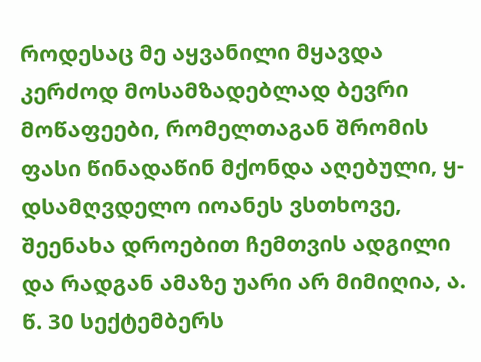როდესაც მე აყვანილი მყავდა კერძოდ მოსამზადებლად ბევრი მოწაფეები, რომელთაგან შრომის ფასი წინადაწინ მქონდა აღებული, ყ-დსამღვდელო იოანეს ვსთხოვე, შეენახა დროებით ჩემთვის ადგილი და რადგან ამაზე უარი არ მიმიღია, ა. წ. 30 სექტემბერს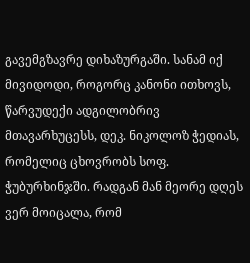გავემგზავრე დიხაზურგაში. სანამ იქ მივიდოდი, როგორც კანონი ითხოვს, წარვუდექი ადგილობრივ მთავარხუცესს, დეკ. ნიკოლოზ ჭედიას, რომელიც ცხოვრობს სოფ. ჭუბურხინჯში. რადგან მან მეორე დღეს ვერ მოიცალა, რომ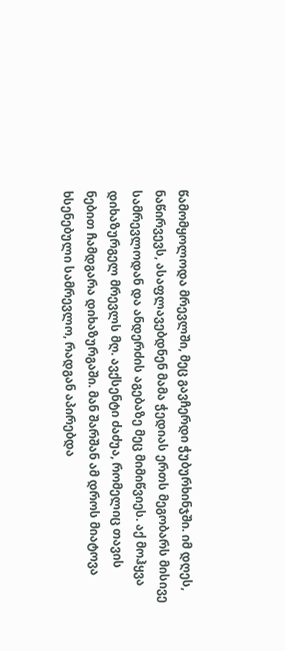წამომყოლოდა მრევლში, მეც გავჩერდი ჭუბურხინჯში. იმ დღეს, ნაწირვევს, ასაფლავებდნენ მამა ჭედიას ერთს მეგობარს მისივე სამრევლოდან და ანდერძის აგებაზე მეც მიმიწვიეს. აქ მოჰყვა დიხაზურგელ მრევლს მღ. ავქსენტი ძაძუა, რომელიც თავის ნებით ჩამდგარა დიხაზურგაში. მან შარშან ამ დროს მიატოვა ხსენებული სამრევლო, რადგან აპირებდა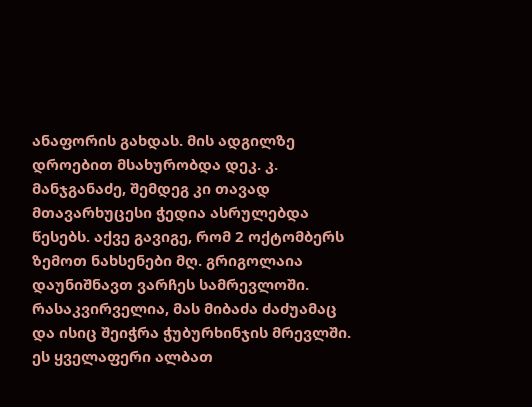ანაფორის გახდას. მის ადგილზე დროებით მსახურობდა დეკ. კ. მანჯგანაძე, შემდეგ კი თავად მთავარხუცესი ჭედია ასრულებდა წესებს. აქვე გავიგე, რომ 2 ოქტომბერს ზემოთ ნახსენები მღ. გრიგოლაია დაუნიშნავთ ვარჩეს სამრევლოში. რასაკვირველია, მას მიბაძა ძაძუამაც და ისიც შეიჭრა ჭუბურხინჯის მრევლში. ეს ყველაფერი ალბათ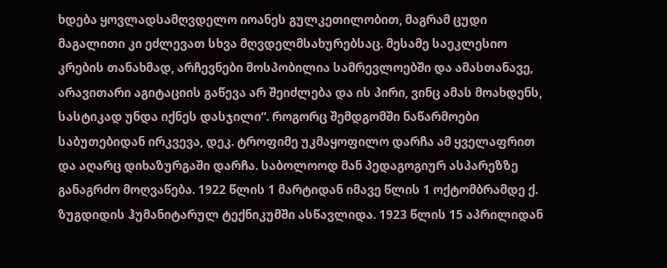ხდება ყოვლადსამღვდელო იოანეს გულკეთილობით, მაგრამ ცუდი მაგალითი კი ეძლევათ სხვა მღვდელმსახურებსაც. მესამე საეკლესიო კრების თანახმად, არჩევნები მოსპობილია სამრევლოებში და ამასთანავე, არავითარი აგიტაციის გაწევა არ შეიძლება და ის პირი, ვინც ამას მოახდენს, სასტიკად უნდა იქნეს დასჯილი“. როგორც შემდგომში ნაწარმოები საბუთებიდან ირკვევა, დეკ. ტროფიმე უკმაყოფილო დარჩა ამ ყველაფრით და აღარც დიხაზურგაში დარჩა. საბოლოოდ მან პედაგოგიურ ასპარეზზე განაგრძო მოღვაწება. 1922 წლის 1 მარტიდან იმავე წლის 1 ოქტომბრამდე ქ. ზუგდიდის ჰუმანიტარულ ტექნიკუმში ასწავლიდა. 1923 წლის 15 აპრილიდან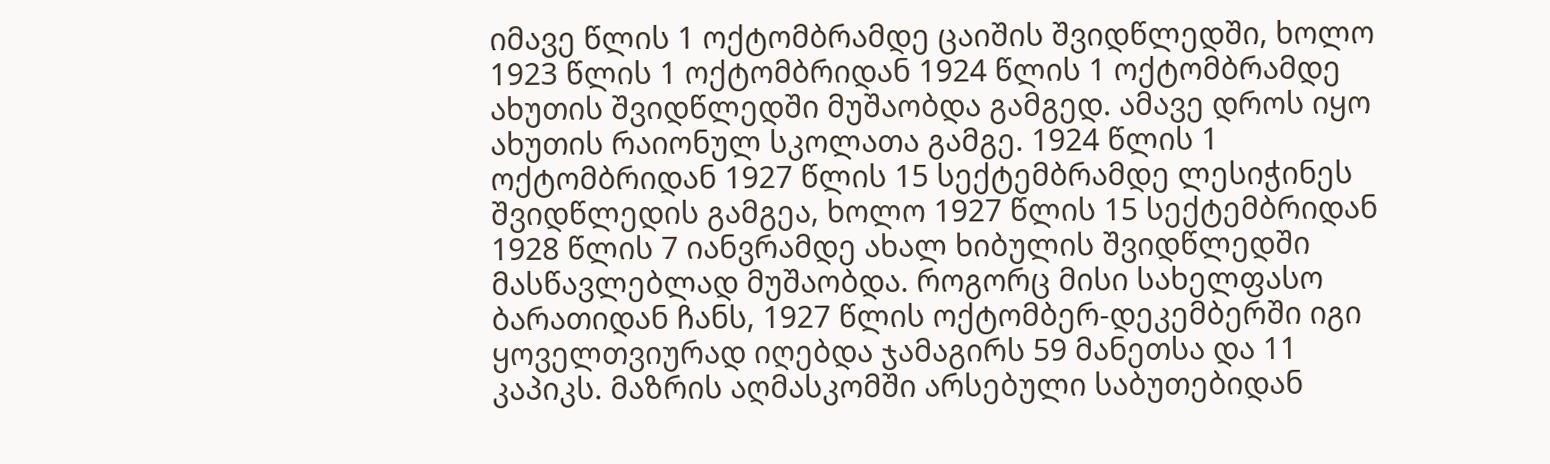იმავე წლის 1 ოქტომბრამდე ცაიშის შვიდწლედში, ხოლო 1923 წლის 1 ოქტომბრიდან 1924 წლის 1 ოქტომბრამდე ახუთის შვიდწლედში მუშაობდა გამგედ. ამავე დროს იყო ახუთის რაიონულ სკოლათა გამგე. 1924 წლის 1 ოქტომბრიდან 1927 წლის 15 სექტემბრამდე ლესიჭინეს შვიდწლედის გამგეა, ხოლო 1927 წლის 15 სექტემბრიდან 1928 წლის 7 იანვრამდე ახალ ხიბულის შვიდწლედში მასწავლებლად მუშაობდა. როგორც მისი სახელფასო ბარათიდან ჩანს, 1927 წლის ოქტომბერ-დეკემბერში იგი ყოველთვიურად იღებდა ჯამაგირს 59 მანეთსა და 11 კაპიკს. მაზრის აღმასკომში არსებული საბუთებიდან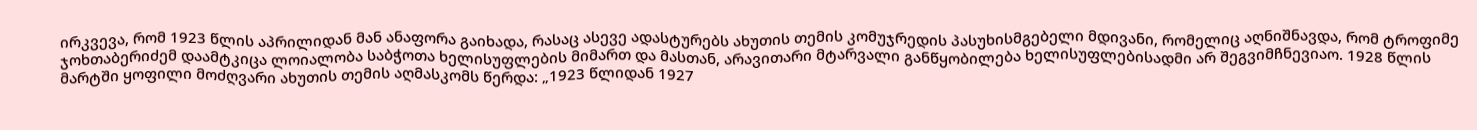ირკვევა, რომ 1923 წლის აპრილიდან მან ანაფორა გაიხადა, რასაც ასევე ადასტურებს ახუთის თემის კომუჯრედის პასუხისმგებელი მდივანი, რომელიც აღნიშნავდა, რომ ტროფიმე ჯოხთაბერიძემ დაამტკიცა ლოიალობა საბჭოთა ხელისუფლების მიმართ და მასთან, არავითარი მტარვალი განწყობილება ხელისუფლებისადმი არ შეგვიმჩნევიაო. 1928 წლის მარტში ყოფილი მოძღვარი ახუთის თემის აღმასკომს წერდა: „1923 წლიდან 1927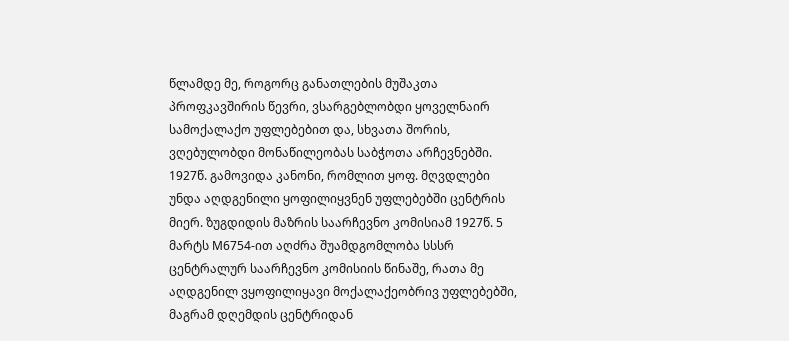წლამდე მე, როგორც განათლების მუშაკთა პროფკავშირის წევრი, ვსარგებლობდი ყოველნაირ სამოქალაქო უფლებებით და, სხვათა შორის, ვღებულობდი მონაწილეობას საბჭოთა არჩევნებში. 1927წ. გამოვიდა კანონი, რომლით ყოფ. მღვდლები უნდა აღდგენილი ყოფილიყვნენ უფლებებში ცენტრის მიერ. ზუგდიდის მაზრის საარჩევნო კომისიამ 1927წ. 5 მარტს M6754-ით აღძრა შუამდგომლობა სსსრ ცენტრალურ საარჩევნო კომისიის წინაშე, რათა მე აღდგენილ ვყოფილიყავი მოქალაქეობრივ უფლებებში, მაგრამ დღემდის ცენტრიდან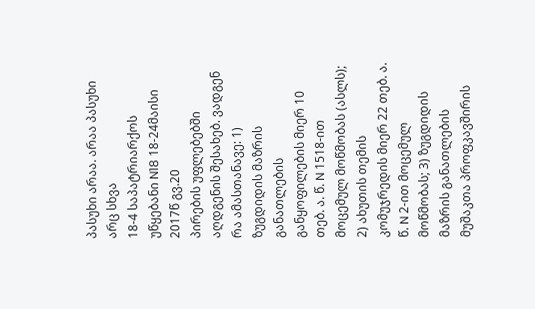პასუხი არაა. არაა პასუხი არც სხვა
18-4 საპატრიარქოს უწყებანი N18 18-24მაისი 2017წ გვ.20
პირების უფლებებში აღდგენის შესახებ. ვადგენ რა ამასთანავე: 1) ზუგდიდის მაზრის განათლების განყოფილების მიერ 10 თებ. ა. წ. N 1518-ით მოცემულ მოწმობას (ასლს); 2) ახუთის თემის კომუჯრედის მიერ 22 თებ. ა. წ. N 2-ით მოცემულ მოწმობას; 3) ზუგდიდის მაზრის განათლების მუშაკთა პროფკავშირის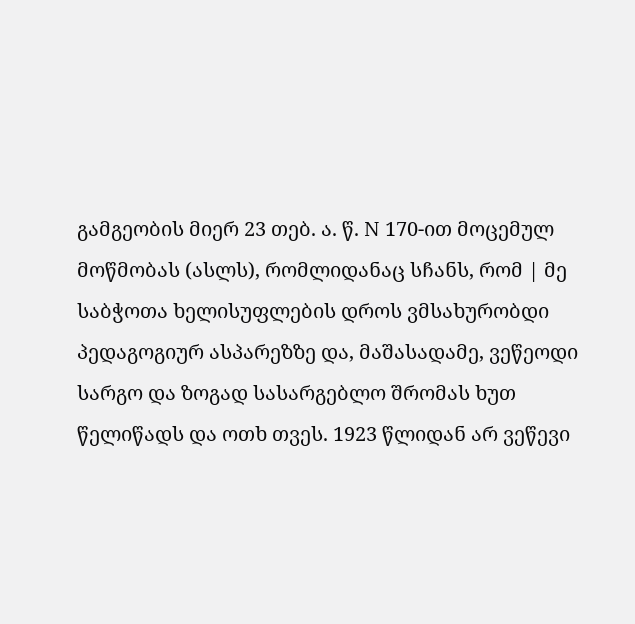გამგეობის მიერ 23 თებ. ა. წ. N 170-ით მოცემულ მოწმობას (ასლს), რომლიდანაც სჩანს, რომ | მე საბჭოთა ხელისუფლების დროს ვმსახურობდი პედაგოგიურ ასპარეზზე და, მაშასადამე, ვეწეოდი სარგო და ზოგად სასარგებლო შრომას ხუთ წელიწადს და ოთხ თვეს. 1923 წლიდან არ ვეწევი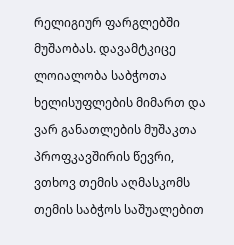რელიგიურ ფარგლებში მუშაობას. დავამტკიცე ლოიალობა საბჭოთა ხელისუფლების მიმართ და ვარ განათლების მუშაკთა პროფკავშირის წევრი, ვთხოვ თემის აღმასკომს თემის საბჭოს საშუალებით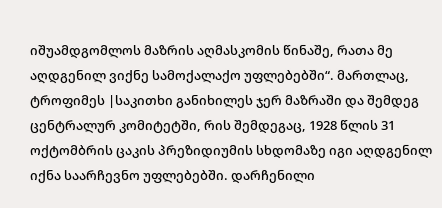იშუამდგომლოს მაზრის აღმასკომის წინაშე, რათა მე აღდგენილ ვიქნე სამოქალაქო უფლებებში“. მართლაც, ტროფიმეს |საკითხი განიხილეს ჯერ მაზრაში და შემდეგ ცენტრალურ კომიტეტში, რის შემდეგაც, 1928 წლის 31 ოქტომბრის ცაკის პრეზიდიუმის სხდომაზე იგი აღდგენილ იქნა საარჩევნო უფლებებში. დარჩენილი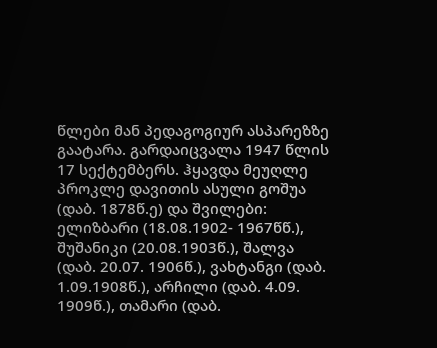წლები მან პედაგოგიურ ასპარეზზე გაატარა. გარდაიცვალა 1947 წლის 17 სექტემბერს. ჰყავდა მეუღლე პროკლე დავითის ასული გოშუა (დაბ. 1878წ.ე) და შვილები: ელიზბარი (18.08.1902- 1967წწ.), შუშანიკი (20.08.1903წ.), შალვა (დაბ. 20.07. 1906წ.), ვახტანგი (დაბ. 1.09.1908წ.), არჩილი (დაბ. 4.09. 1909წ.), თამარი (დაბ.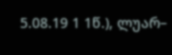5.08.19 1 1წ.), ლუარ–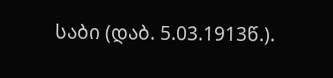საბი (დაბ. 5.03.1913წ.).